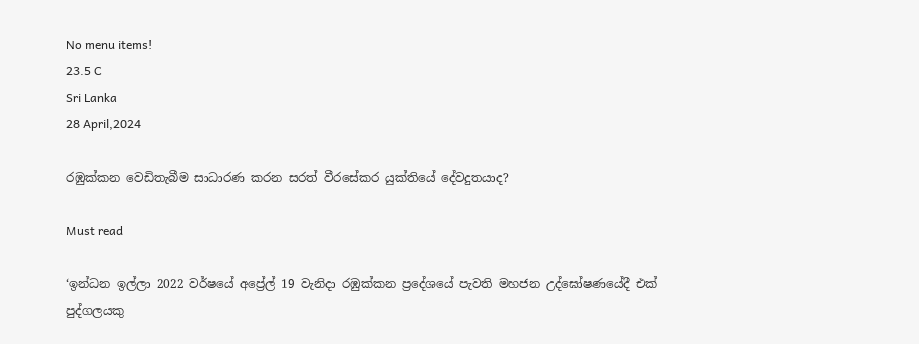No menu items!
23.5 C
Sri Lanka
28 April,2024

රඹුක්කන වෙඩිතැබීම සාධාරණ කරන සරත් වීරසේකර යුක්තියේ දේවදුතයාද?

Must read

‘ඉන්ධන ඉල්ලා 2022 වර්ෂයේ අප්‍රේල් 19 වැනිදා රඹුක්කන ප්‍රදේශයේ පැවති මහජන උද්ඝෝෂණයේදී එක් පුද්ගලයකු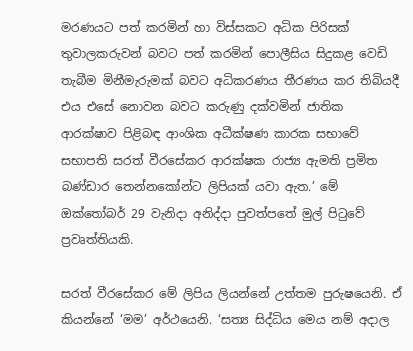මරණයට පත් කරමින් හා විස්සකට අධික පිරිසක් තුවාලකරුවන් බවට පත් කරමින් පොලීසිය සිදුකළ වෙඩි තැබීම මිනීමැරුමක් බවට අධිකරණය තීරණය කර තිබියදී එය එසේ නොවන බවට කරුණු දක්වමින් ජාතික ආරක්ෂාව පිළිබඳ ආංශික අධීක්ෂණ කාරක සභාවේ සභාපති සරත් වීරසේකර ආරක්ෂක රාජ්‍ය ඇමති ප්‍රමිත බණ්ඩාර තෙන්නකෝන්ට ලිපියක් යවා ඇත.’ මේ ඔක්තෝබර් 29 වැනිදා අනිද්දා පුවත්පතේ මුල් පිටුවේ ප්‍රවෘත්තියකි.

සරත් වීරසේකර මේ ලිපිය ලියන්නේ උත්තම පුරුෂයෙනි. ඒ කියන්නේ ‘මම’ අර්ථයෙනි. ‘සත්‍ය සිද්ධිය මෙය නම් අදාල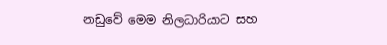නඩුවේ මෙම නිලධාරියාට සහ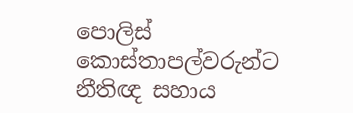පොලිස් කොස්තාපල්වරුන්ට නීතිඥ සහාය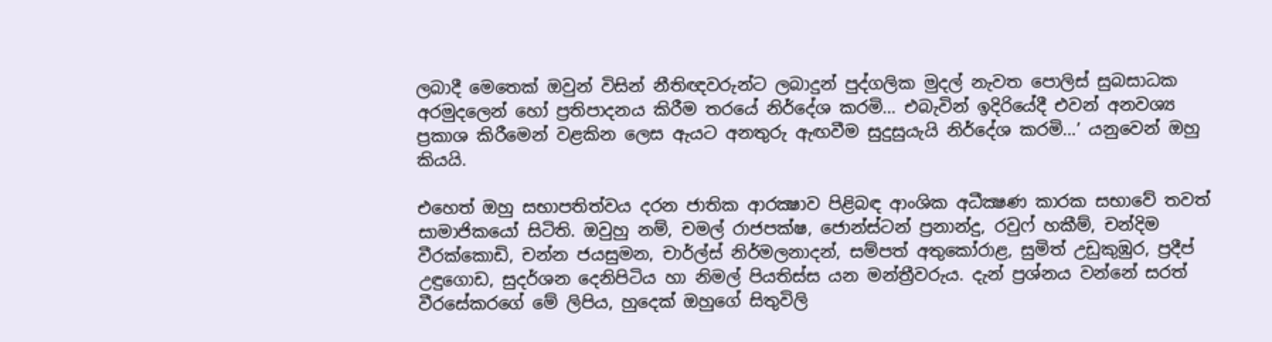ලබාදී මෙතෙක් ඔවුන් විසින් නීතිඥවරුන්ට ලබාදුන් පුද්ගලික මුදල් නැවත පොලිස් සුබසාධක අරමුදලෙන් හෝ ප්‍රතිපාදනය කිරීම තරයේ නිර්දේශ කරමි… එබැවින් ඉදිරියේදී එවන් අනවශ්‍ය ප්‍රකාශ කිරීමෙන් වළකින ලෙස ඇයට අනතුරු ඇඟවීම සුදුසුයැයි නිර්දේශ කරමි…’ යනුවෙන් ඔහු කියයි.

එහෙත් ඔහු සභාපතිත්වය දරන ජාතික ආරක්‍ෂාව පිළිබඳ ආංශික අධීක්‍ෂණ කාරක සභාවේ තවත් සාමාජිකයෝ සිටිති. ඔවුහු නම්, චමල් රාජපක්ෂ, ජොන්ස්ටන් ප්‍රනාන්දු, රවුෆ් හකීම්, චන්දිම වීරක්කොඩි, චන්න ජයසුමන, චාර්ල්ස් නිර්මලනාදන්, සම්පත් අතුකෝරාළ, සුමිත් උඩුකුඹුර, ප්‍රදීප් උඳුගොඩ, සුදර්ශන දෙනිපිටිය හා නිමල් පියතිස්ස යන මන්ත්‍රීවරුය. දැන් ප්‍රශ්නය වන්නේ සරත් වීරසේකරගේ මේ ලිපිය, හුදෙක් ඔහුගේ සිතුවිලි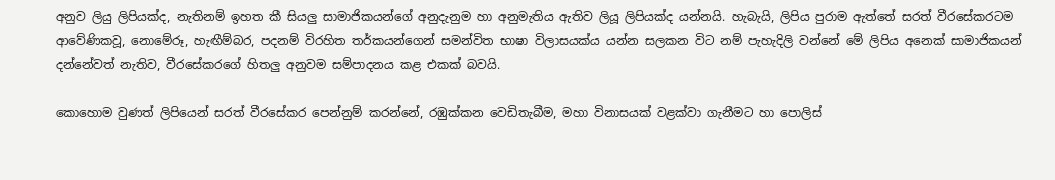අනුව ලියු ලිපියක්ද, නැතිනම් ඉහත කී සියලු සාමාජිකයන්ගේ අනුදැනුම හා අනුමැතිය ඇතිව ලියූ ලිපියක්ද යන්නයි. හැබැයි, ලිපිය පුරාම ඇත්තේ සරත් වීරසේකරටම ආවේණිකවූ, නොමේරූ, හැඟීම්බර, පදනම් විරහිත තර්කයන්ගෙන් සමන්විත භාෂා විලාසයක්ය යන්න සලකන විට නම් පැහැදිලි වන්නේ මේ ලිපිය අනෙක් සාමාජිකයන් දන්නේවත් නැතිව, වීරසේකරගේ හිතලු අනුවම සම්පාදනය කළ එකක් බවයි.

කොහොම වුණත් ලිපියෙන් සරත් වීරසේකර පෙන්නුම් කරන්නේ, රඹුක්කන වෙඩිතැබීම, මහා විනාසයක් වළක්වා ගැනීමට හා පොලිස්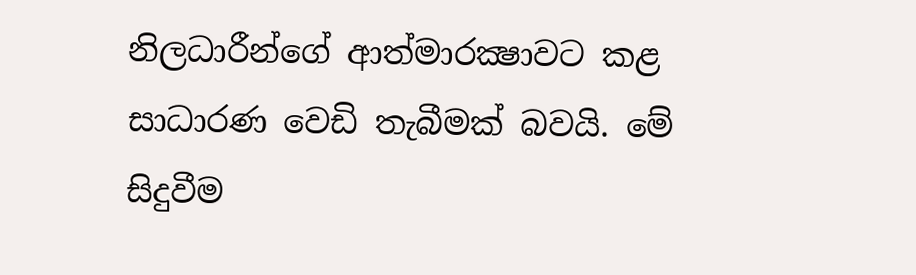නිලධාරීන්ගේ ආත්මාරක්‍ෂාවට කළ සාධාරණ වෙඩි තැබීමක් බවයි. මේ සිදුවීම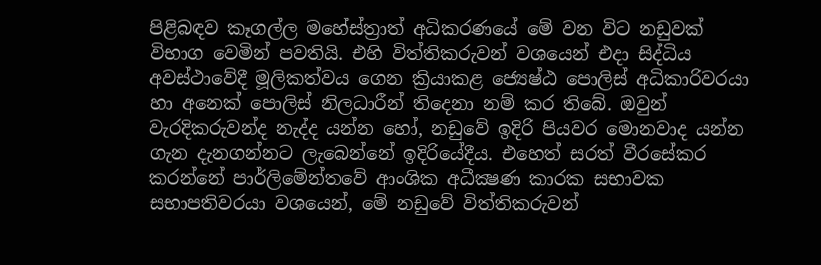පිළිබඳව කෑගල්ල මහේස්ත්‍රාත් අධිකරණයේ මේ වන විට නඩුවක් විභාග වෙමින් පවතියි. එහි විත්තිකරුවන් වශයෙන් එදා සිද්ධිය අවස්ථාවේදී මූලිකත්වය ගෙන ක්‍රියාකළ ජ්‍යෙෂ්ඨ පොලිස් අධිකාරිවරයා හා අනෙක් පොලිස් නිලධාරීන් තිදෙනා නම් කර තිබේ. ඔවුන් වැරදිකරුවන්ද නැද්ද යන්න හෝ, නඩුවේ ඉදිරි පියවර මොනවාද යන්න ගැන දැනගන්නට ලැබෙන්නේ ඉදිරියේදීය. එහෙත් සරත් වීරසේකර කරන්නේ පාර්ලිමේන්තවේ ආංශික අධීක්‍ෂණ කාරක සභාවක සභාපතිවරයා වශයෙන්, මේ නඩුවේ විත්තිකරුවන්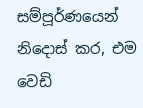සම්පූර්ණයෙන් නිදොස් කර, එම වෙඩි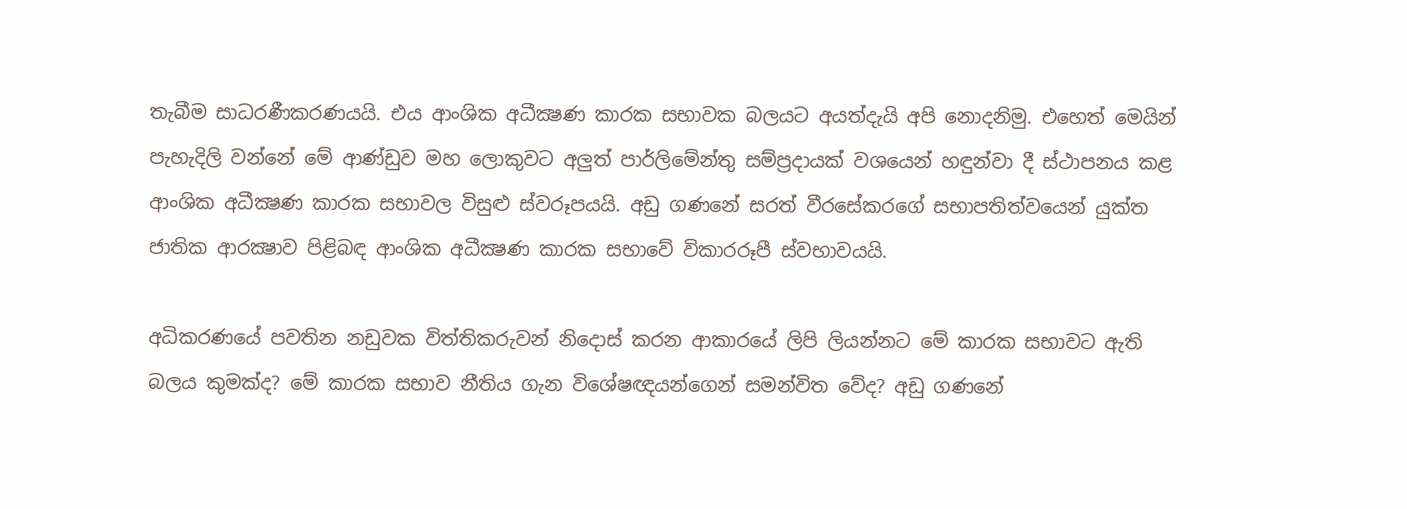තැබීම සාධරණීකරණයයි. එය ආංශික අධීක්‍ෂණ කාරක සභාවක බලයට අයත්දැයි අපි නොදනිමු. එහෙත් මෙයින් පැහැදිලි වන්නේ මේ ආණ්ඩුව මහ ලොකුවට අලුත් පාර්ලිමේන්තු සම්ප්‍රදායක් වශයෙන් හඳුන්වා දී ස්ථාපනය කළ ආංශික අධීක්‍ෂණ කාරක සභාවල විසුළු ස්වරූපයයි. අඩු ගණනේ සරත් වීරසේකරගේ සභාපතිත්වයෙන් යුක්ත ජාතික ආරක්‍ෂාව පිළිබඳ ආංශික අධීක්‍ෂණ කාරක සභාවේ විකාරරූපී ස්වභාවයයි.

අධිකරණයේ පවතින නඩුවක විත්තිකරුවන් නිදොස් කරන ආකාරයේ ලිපි ලියන්නට මේ කාරක සභාවට ඇති බලය කුමක්ද? මේ කාරක සභාව නීතිය ගැන විශේෂඥයන්ගෙන් සමන්විත වේද? අඩු ගණනේ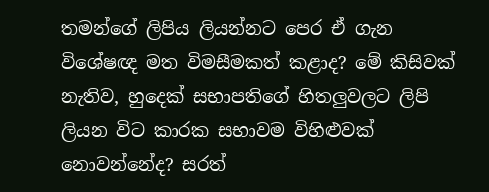තමන්ගේ ලිපිය ලියන්නට පෙර ඒ ගැන විශේෂඥ මත විමසීමකත් කළාද? මේ කිසිවක් නැතිව, හුදෙක් සභාපතිගේ හිතලුවලට ලිපි ලියන විට කාරක සභාවම විහිළුවක් නොවන්නේද? සරත්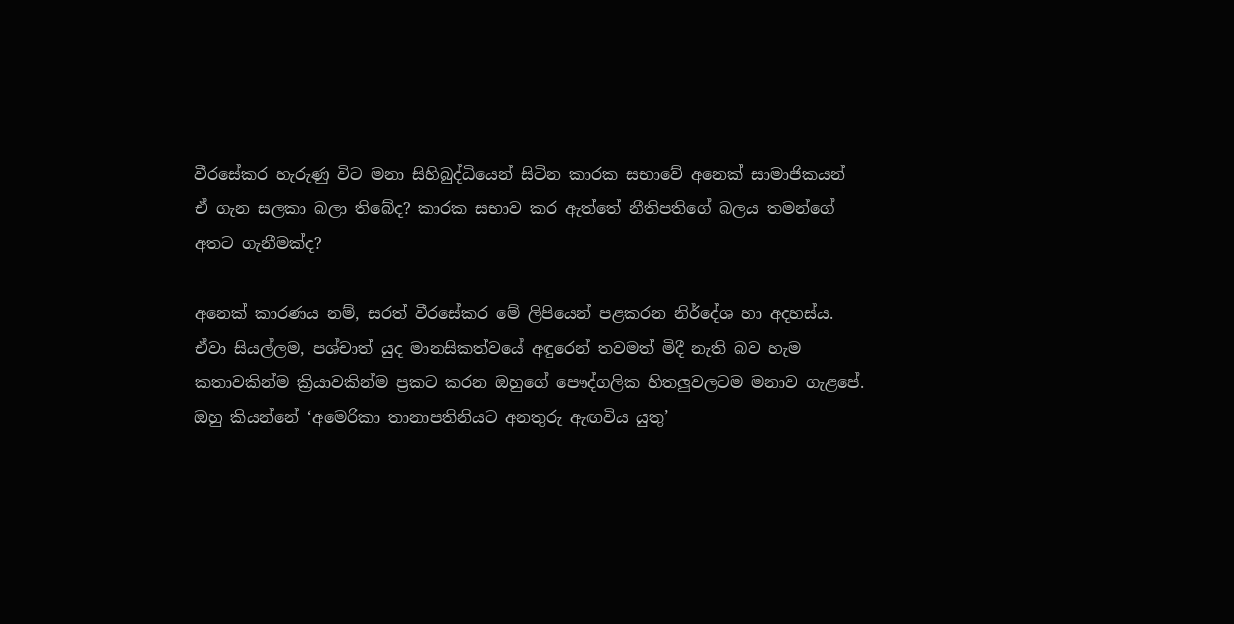වීරසේකර හැරුණු විට මනා සිහිබුද්ධියෙන් සිටින කාරක සභාවේ අනෙක් සාමාජිකයන් ඒ ගැන සලකා බලා තිබේද? කාරක සභාව කර ඇත්තේ නීතිපතිගේ බලය තමන්ගේ අතට ගැනීමක්ද?

අනෙක් කාරණය නම්, සරත් වීරසේකර මේ ලිපියෙන් පළකරන නිර්දේශ හා අදහස්ය. ඒවා සියල්ලම, පශ්චාත් යුද මානසිකත්වයේ අඳුරෙන් තවමත් මිදී නැති බව හැම කතාවකින්ම ක්‍රියාවකින්ම ප්‍රකට කරන ඔහුගේ පෞද්ගලික හිතලුවලටම මනාව ගැළපේ. ඔහු කියන්නේ ‘අමෙරිකා තානාපතිනියට අනතුරු ඇඟවිය යුතු’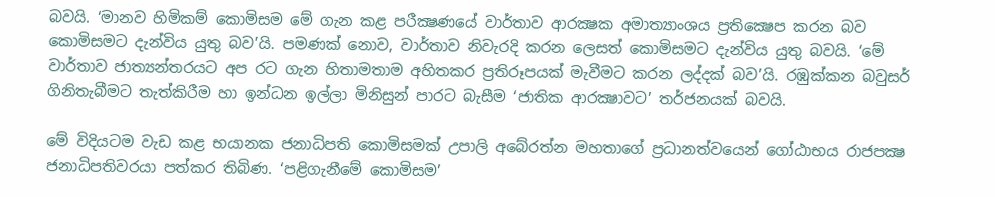බවයි. ‘මානව හිමිකම් කොමිසම මේ ගැන කළ පරීක්‍ෂණයේ වාර්තාව ආරක්‍ෂක අමාත්‍යාංශය ප්‍රතික්‍ෂෙප කරන බව කොමිසමට දැන්විය යුතු බව’යි. පමණක් නොව, වාර්තාව නිවැරදි කරන ලෙසත් කොමිසමට දැන්විය යුතු බවයි. ‘මේ වාර්තාව ජාත්‍යන්තරයට අප රට ගැන හිතාමතාම අහිතකර ප්‍රතිරූපයක් මැවීමට කරන ලද්දක් බව’යි. රඹුක්කන බවුසර් ගිනිතැබීමට තැත්කිරීම හා ඉන්ධන ඉල්ලා මිනිසුන් පාරට බැසීම ‘ජාතික ආරක්‍ෂාවට’ තර්ජනයක් බවයි.

මේ විදියටම වැඩ කළ භයානක ජනාධිපති කොමිසමක් උපාලි අබේරත්න මහතාගේ ප්‍රධානත්වයෙන් ගෝඨාභය රාජපක්‍ෂ ජනාධිපතිවරයා පත්කර තිබිණ. ‘පළිගැනීමේ කොමිසම’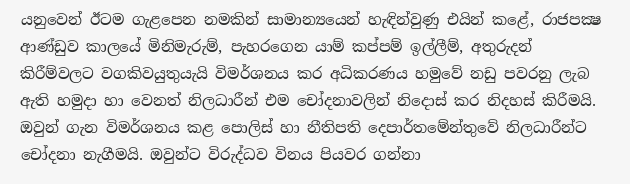යනුවෙන් ඊටම ගැළපෙන නමකින් සාමාන්‍යයෙන් හැඳින්වුණු එයින් කළේ, රාජපක්‍ෂ ආණ්ඩුව කාලයේ මිනිමැරුම්, පැහරගෙන යාම් කප්පම් ඉල්ලීම්, අතුරුදන් කිරීම්වලට වගකිවයුතුයැයි විමර්ශනය කර අධිකරණය හමුවේ නඩු පවරනු ලැබ ඇති හමුදා හා වෙනත් නිලධාරීන් එම චෝදනාවලින් නිදොස් කර නිදහස් කිරීමයි. ඔවුන් ගැන විමර්ශනය කළ පොලිස් හා නීතිපති දෙපාර්තමේන්තුවේ නිලධාරීන්ට චෝදනා නැගීමයි. ඔවුන්ට විරුද්ධව විනය පියවර ගන්නා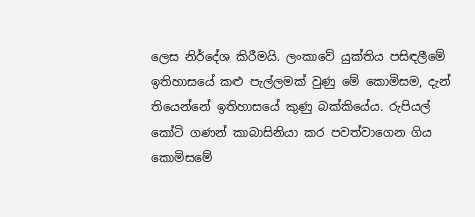ලෙස නිර්දේශ කිරීමයි. ලංකාවේ යුක්තිය පසිඳලීමේ ඉතිහාසයේ කළු පැල්ලමක් වුණු මේ කොමිසම, දැන් තියෙන්නේ ඉතිහාසයේ කුණු බක්කියේය. රුපියල් කෝටි ගණන් කාබාසිනියා කර පවත්වාගෙන ගිය කොමිසමේ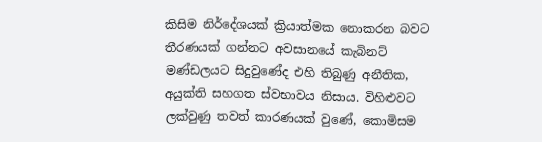කිසිම නිර්දේශයක් ක්‍රියාත්මක නොකරන බවට තීරණයක් ගන්නට අවසානයේ කැබිනට් මණ්ඩලයට සිදුවුණේද එහි තිබුණු අනීතික, අයුක්ති සහගත ස්වභාවය නිසාය. විහිළුවට ලක්වුණු තවත් කාරණයක් වුණේ, කොමිසම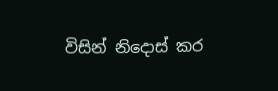විසින් නිදොස් කර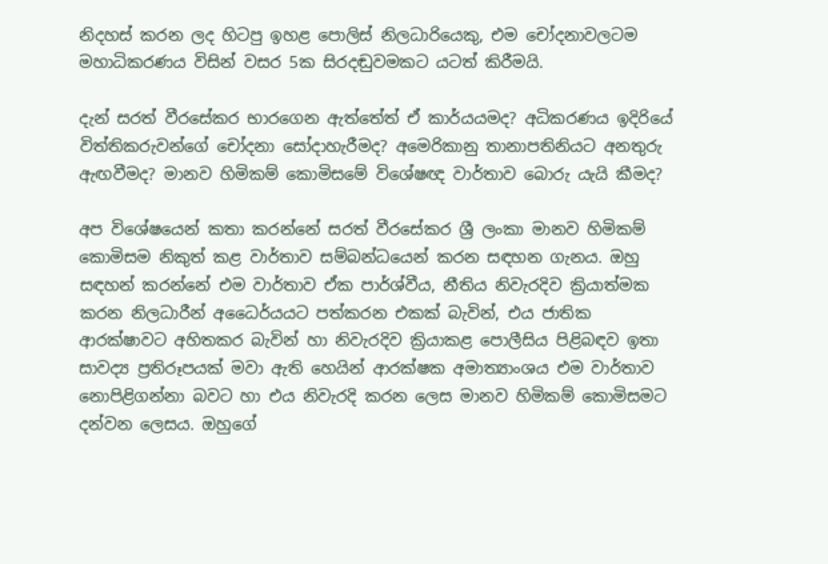නිදහස් කරන ලද හිටපු ඉහළ පොලිස් නිලධාරියෙකු, එම චෝදනාවලටම මහාධිකරණය විසින් වසර 5ක සිරදඬුවමකට යටත් කිරීමයි.

දැන් සරත් වීරසේකර භාරගෙන ඇත්තේත් ඒ කාර්යයමද? අධිකරණය ඉදිරියේ විත්තිකරුවන්ගේ චෝදනා සෝදාහැරීමද? අමෙරිකානු තානාපතිනියට අනතුරු ඇඟවීමද? මානව හිමිකම් කොමිසමේ විශේෂඥ වාර්තාව බොරු යැයි කීමද?

අප විශේෂයෙන් කතා කරන්නේ සරත් වීරසේකර ශ්‍රී ලංකා මානව හිමිකම් කොමිසම නිකුත් කළ වාර්තාව සම්බන්ධයෙන් කරන සඳහන ගැනය. ඔහු සඳහන් කරන්නේ එම වාර්තාව ඒක පාර්ශ්වීය, නීතිය නිවැරදිව ක්‍රියාත්මක කරන නිලධාරීන් අධෛර්යයට පත්කරන එකක් බැවින්, එය ජාතික ආරක්ෂාවට අහිතකර බැවින් හා නිවැරදිව ක්‍රියාකළ පොලීසිය පිළිබඳව ඉතා සාවද්‍ය ප්‍රතිරූපයක් මවා ඇති හෙයින් ආරක්ෂක අමාත්‍යාංශය එම වාර්තාව නොපිළිගන්නා බවට හා එය නිවැරදි කරන ලෙස මානව හිමිකම් කොමිසමට දන්වන ලෙසය. ඔහුගේ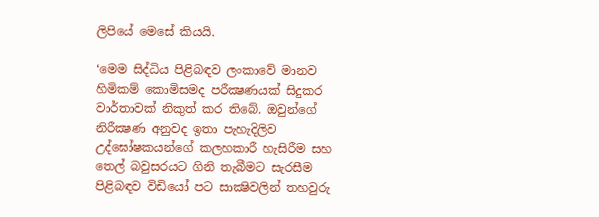ලිපියේ මෙසේ කියයි.

‘මෙම සිද්ධිය පිළිබඳව ලංකාවේ මානව හිමිකම් කොමිසමද පරීක්‍ෂණයක් සිදුකර වාර්තාවක් නිකුත් කර තිබේ. ඔවුන්ගේ නිරීක්‍ෂණ අනුවද ඉතා පැහැදිලිව උද්ඝෝෂකයන්ගේ කලහකාරී හැසිරීම සහ තෙල් බවුසරයට ගිනි තැබීමට සැරසීම පිළිබඳව විඩියෝ පට සාක්‍ෂිවලින් තහවුරු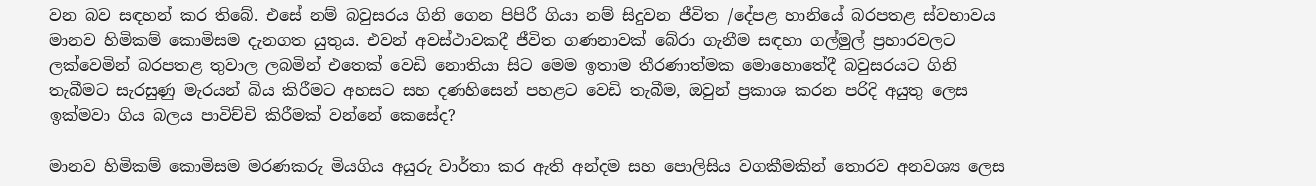වන බව සඳහන් කර තිබේ. එසේ නම් බවුසරය ගිනි ගෙන පිපිරී ගියා නම් සිදුවන ජීවිත /දේපළ හානියේ බරපතළ ස්වභාවය මානව හිමිකම් කොමිසම දැනගත යුතුය. එවන් අවස්ථාවකදී ජීවිත ගණනාවක් බේරා ගැනීම සඳහා ගල්මුල් ප්‍රහාරවලට ලක්වෙමින් බරපතළ තුවාල ලබමින් එතෙක් වෙඩි නොතියා සිට මෙම ඉතාම තීරණාත්මක මොහොතේදී බවුසරයට ගිනි තැබීමට සැරසුණු මැරයන් බිය කිරීමට අහසට සහ දණහිසෙන් පහළට වෙඩි තැබීම, ඔවුන් ප්‍රකාශ කරන පරිදි අයුතු ලෙස ඉක්මවා ගිය බලය පාවිච්චි කිරීමක් වන්නේ කෙසේද?

මානව හිමිකම් කොමිසම මරණකරු මියගිය අයුරු වාර්තා කර ඇති අන්දම සහ පොලිසිය වගකීමකින් තොරව අනවශ්‍ය ලෙස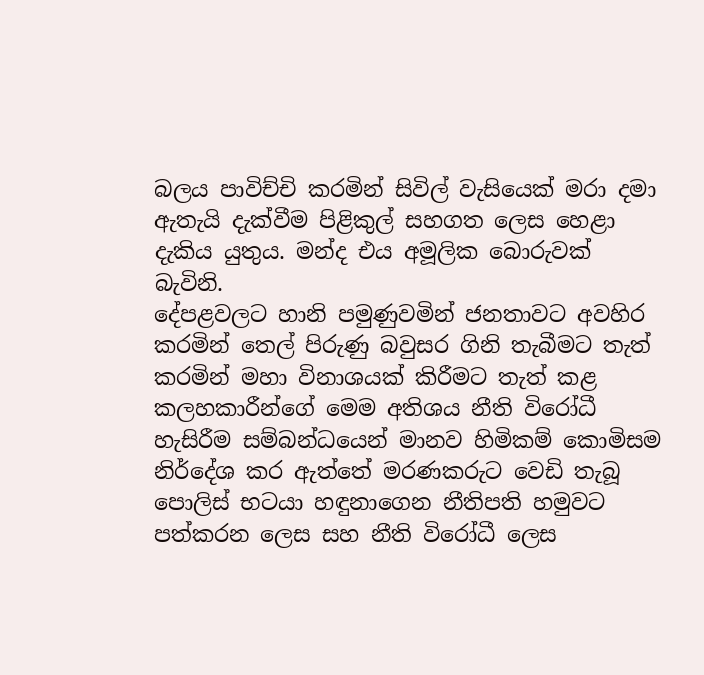බලය පාවිච්චි කරමින් සිවිල් වැසියෙක් මරා දමා ඇතැයි දැක්වීම පිළිකුල් සහගත ලෙස හෙළා දැකිය යුතුය. මන්ද එය අමූලික බොරුවක් බැවිනි.
දේපළවලට හානි පමුණුවමින් ජනතාවට අවහිර කරමින් තෙල් පිරුණු බවුසර ගිනි තැබීමට තැත් කරමින් මහා විනාශයක් කිරීමට තැත් කළ කලහකාරීන්ගේ මෙම අතිශය නීති විරෝධී හැසිරීම සම්බන්ධයෙන් මානව හිමිකම් කොමිසම නිර්දේශ කර ඇත්තේ මරණකරුට වෙඩි තැබූ පොලිස් භටයා හඳුනාගෙන නීතිපති හමුවට පත්කරන ලෙස සහ නීති විරෝධී ලෙස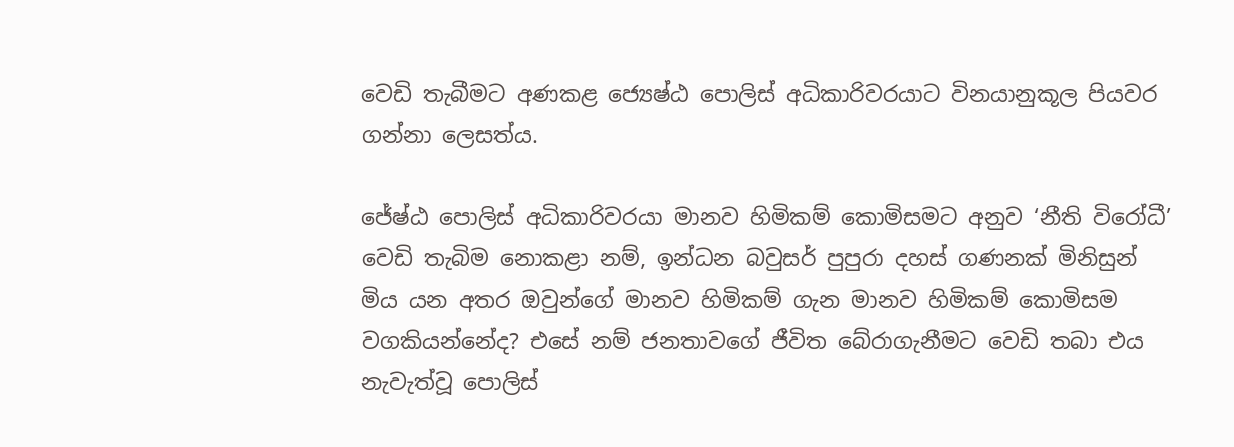වෙඩි තැබීමට අණකළ ජ්‍යෙෂ්ඨ පොලිස් අධිකාරිවරයාට විනයානුකූල පියවර ගන්නා ලෙසත්ය.

ජේෂ්ඨ පොලිස් අධිකාරිවරයා මානව හිමිකම් කොමිසමට අනුව ‘නීති විරෝධී’ වෙඩි තැබිම නොකළා නම්, ඉන්ධන බවුසර් පුපුරා දහස් ගණනක් මිනිසුන් මිය යන අතර ඔවුන්ගේ මානව හිමිකම් ගැන මානව හිමිකම් කොමිසම වගකියන්නේද? එසේ නම් ජනතාවගේ ජීවිත බේරාගැනීමට වෙඩි තබා එය නැවැත්වූ පොලිස්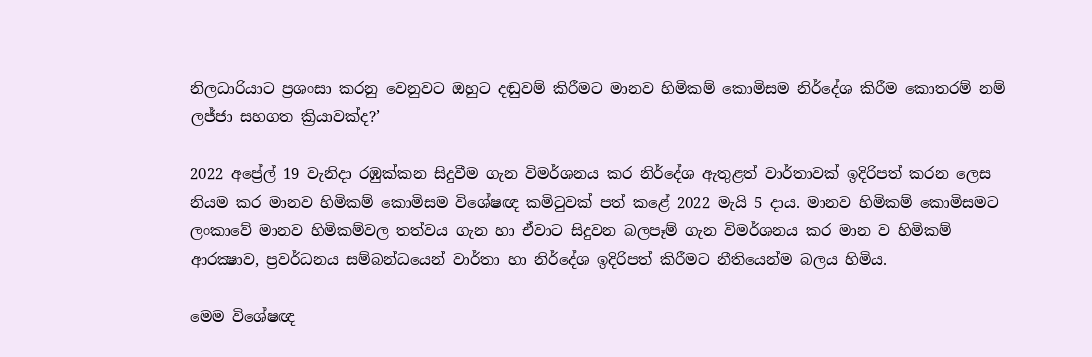නිලධාරියාට ප්‍රශංසා කරනු වෙනුවට ඔහුට දඬුවම් කිරීමට මානව හිමිකම් කොමිසම නිර්දේශ කිරීම කොතරම් නම් ලජ්ජා සහගත ක්‍රියාවක්ද?’

2022 අප්‍රේල් 19 වැනිදා රඹුක්කන සිදුවීම ගැන විමර්ශනය කර නිර්දේශ ඇතුළත් වාර්තාවක් ඉදිරිපත් කරන ලෙස නියම කර මානව හිමිකම් කොමිසම විශේෂඥ කමිටුවක් පත් කළේ 2022 මැයි 5 දාය. මානව හිමිකම් කොමිසමට ලංකාවේ මානව හිමිකම්වල තත්වය ගැන හා ඒවාට සිදුවන බලපෑම් ගැන විමර්ශනය කර මාන ව හිමිකම් ආරක්‍ෂාව, ප්‍රවර්ධනය සම්බන්ධයෙන් වාර්තා හා නිර්දේශ ඉදිරිපත් කිරීමට නීතියෙන්ම බලය හිමිය.

මෙම විශේෂඥ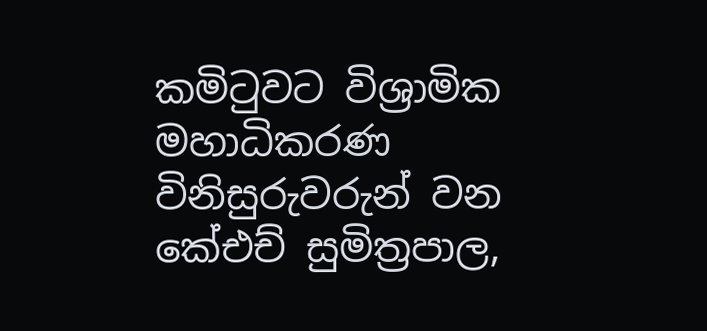කමිටුවට විශ්‍රාමික මහාධිකරණ විනිසුරුවරුන් වන කේඑච් සුමිත්‍රපාල,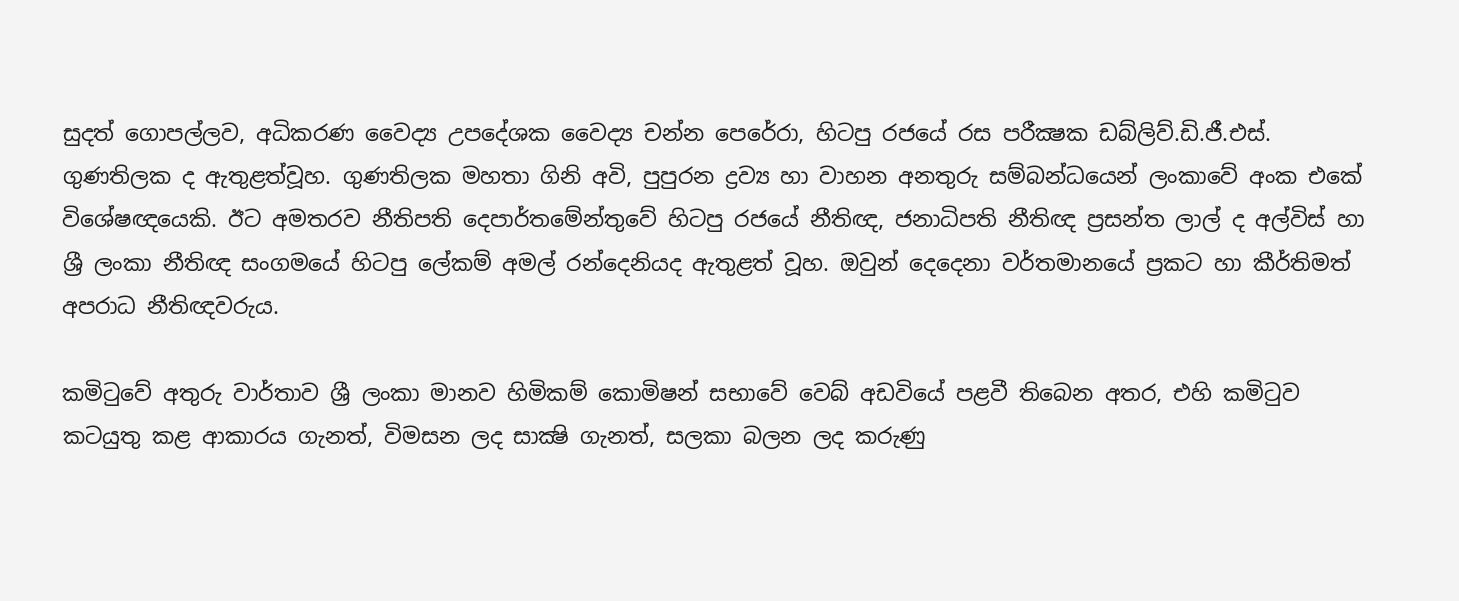සුදත් ගොපල්ලව, අධිකරණ වෛද්‍ය උපදේශක වෛද්‍ය චන්න පෙරේරා, හිටපු රජයේ රස පරීක්‍ෂක ඩබ්ලිව්.ඩි.ජී.එස්. ගුණතිලක ද ඇතුළත්වූහ. ගුණතිලක මහතා ගිනි අවි, පුපුරන ද්‍රව්‍ය හා වාහන අනතුරු සම්බන්ධයෙන් ලංකාවේ අංක එකේ විශේෂඥයෙකි. ඊට අමතරව නීතිපති දෙපාර්තමේන්තුවේ හිටපු රජයේ නීතිඥ, ජනාධිපති නීතිඥ ප්‍රසන්ත ලාල් ද අල්විස් හා ශ්‍රී ලංකා නීතිඥ සංගමයේ හිටපු ලේකම් අමල් රන්දෙනියද ඇතුළත් වූහ. ඔවුන් දෙදෙනා වර්තමානයේ ප්‍රකට හා කීර්තිමත් අපරාධ නීතිඥවරුය.

කමිටුවේ අතුරු වාර්තාව ශ්‍රී ලංකා මානව හිමිකම් කොමිෂන් සභාවේ වෙබ් අඩවියේ පළවී තිබෙන අතර, එහි කමිටුව කටයුතු කළ ආකාරය ගැනත්, විමසන ලද සාක්‍ෂි ගැනත්, සලකා බලන ලද කරුණු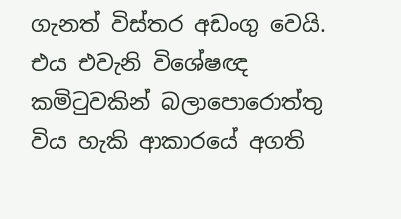ගැනත් විස්තර අඩංගු වෙයි. එය එවැනි විශේෂඥ කමිටුවකින් බලාපොරොත්තු විය හැකි ආකාරයේ අගති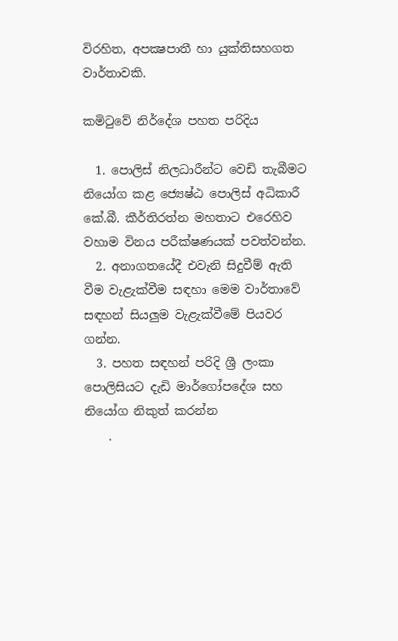විරහිත, අපක්‍ෂපාතී හා යුක්තිසහගත වාර්තාවකි.

කමිටුවේ නිර්දේශ පහත පරිදිය

  1. පොලිස් නිලධාරීන්ට වෙඩි තැබීමට නියෝග කළ ජ්‍යෙෂ්ඨ පොලිස් අධිකාරී කේ.බී. කීර්තිරත්න මහතාට එරෙහිව වහාම විනය පරීක්ෂණයක් පවත්වන්න.
  2. අනාගතයේදී එවැනි සිදුවීම් ඇති වීම වැළැක්වීම සඳහා මෙම වාර්තාවේ සඳහන් සියලුම වැළැක්වීමේ පියවර ගන්න.
  3. පහත සඳහන් පරිදි ශ්‍රී ලංකා පොලිසියට දැඩි මාර්ගෝපදේශ සහ නියෝග නිකුත් කරන්න
    .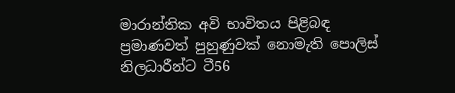මාරාන්තික අවි භාවිතය පිළිබඳ ප්‍රමාණවත් පුහුණුවක් නොමැති පොලිස් නිලධාරීන්ට ටී56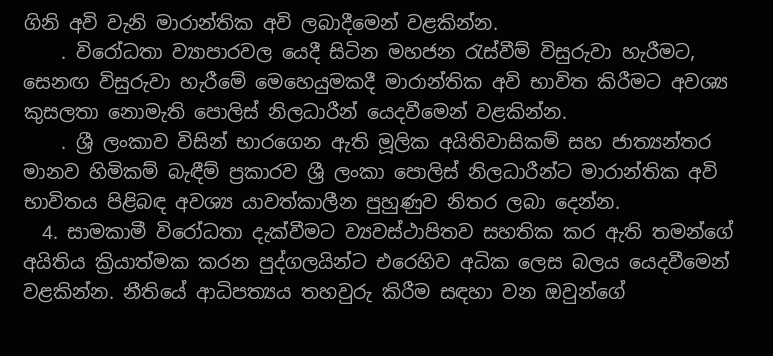ගිනි අවි වැනි මාරාන්තික අවි ලබාදීමෙන් වළකින්න.
    . විරෝධතා ව්‍යාපාරවල යෙදී සිටින මහජන රැස්වීම් විසුරුවා හැරීමට, සෙනඟ විසුරුවා හැරීමේ මෙහෙයුමකදී මාරාන්තික අවි භාවිත කිරීමට අවශ්‍ය කුසලතා නොමැති පොලිස් නිලධාරීන් යෙදවීමෙන් වළකින්න.
    . ශ්‍රී ලංකාව විසින් භාරගෙන ඇති මූලික අයිතිවාසිකම් සහ ජාත්‍යන්තර මානව හිමිකම් බැඳීම් ප්‍රකාරව ශ්‍රී ලංකා පොලිස් නිලධාරීන්ට මාරාන්තික අවි භාවිතය පිළිබඳ අවශ්‍ය යාවත්කාලීන පුහුණුව නිතර ලබා දෙන්න.
  4. සාමකාමී විරෝධතා දැක්වීමට ව්‍යවස්ථාපිතව සහතික කර ඇති තමන්ගේ අයිතිය ක්‍රියාත්මක කරන පුද්ගලයින්ට එරෙහිව අධික ලෙස බලය යෙදවීමෙන් වළකින්න. නීතියේ ආධිපත්‍යය තහවුරු කිරීම සඳහා වන ඔවුන්ගේ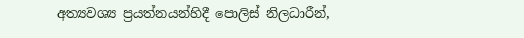අත්‍යවශ්‍ය ප්‍රයත්නයන්හිදී පොලිස් නිලධාරීන්,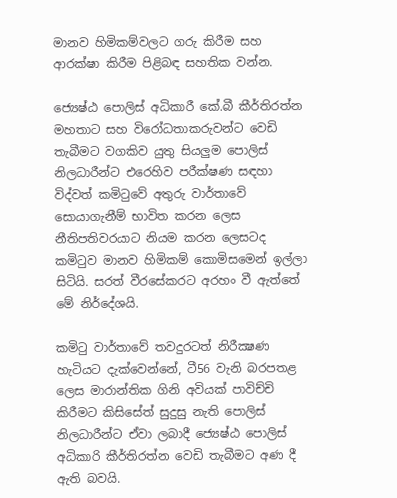මානව හිමිකම්වලට ගරු කිරීම සහ ආරක්ෂා කිරීම පිළිබඳ සහතික වන්න.

ජ්‍යෙෂ්ඨ පොලිස් අධිකාරී කේ.බී කීර්තිරත්න මහතාට සහ විරෝධතාකරුවන්ට වෙඩි තැබීමට වගකිව යුතු සියලුම පොලිස් නිලධාරීන්ට එරෙහිව පරීක්ෂණ සඳහා විද්වත් කමිටුවේ අතුරු වාර්තාවේ සොයාගැනීම් භාවිත කරන ලෙස නීතිපතිවරයාට නියම කරන ලෙසටද කමිටුව මානව හිමිකම් කොමිසමෙන් ඉල්ලා සිටියි. සරත් වීරසේකරට අරහං වී ඇත්තේ මේ නිර්දේශයි.

කමිටු වාර්තාවේ තවදුරටත් නිරීක්‍ෂණ හැටියට දැක්වෙන්නේ, ටී56 වැනි බරපතළ ලෙස මාරාන්තික ගිනි අවියක් පාවිච්චි කිරීමට කිසිසේත් සුදුසු නැති පොලිස් නිලධාරීන්ට ඒවා ලබාදී ජ්‍යෙෂ්ඨ පොලිස් අධිකාරි කීර්තිරත්න වෙඩි තැබීමට අණ දී ඇති බවයි.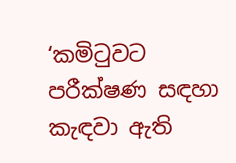‘කමිටුවට පරීක්ෂණ සඳහා කැඳවා ඇති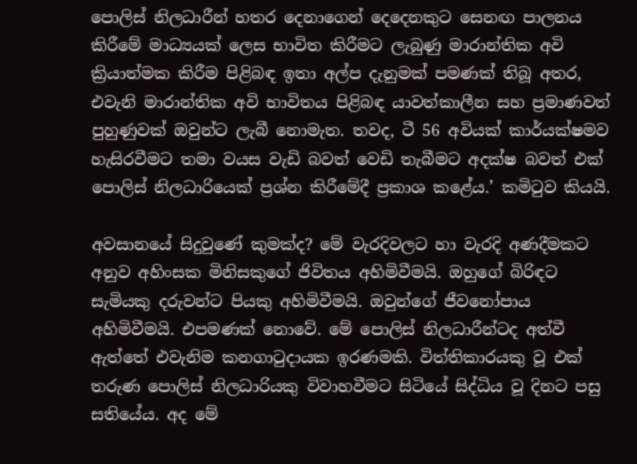පොලිස් නිලධාරීන් හතර දෙනාගෙන් දෙදෙනකුට සෙනඟ පාලනය කිරීමේ මාධ්‍යයක් ලෙස භාවිත කිරීමට ලැබුණු මාරාන්තික අවි ක්‍රියාත්මක කිරීම පිළිබඳ ඉතා අල්ප දැනුමක් පමණක් තිබූ අතර, එවැනි මාරාන්තික අවි භාවිතය පිළිබඳ යාවත්කාලීන සහ ප්‍රමාණවත් පුහුණුවක් ඔවුන්ට ලැබී නොමැත. තවද, ටී 56 අවියක් කාර්යක්ෂමව හැසිරවීමට තමා වයස වැඩි බවත් වෙඩි තැබීමට අදක්ෂ බවත් එක් පොලිස් නිලධාරියෙක් ප්‍රශ්න කිරීමේදී ප්‍රකාශ කළේය.’ කමිටුව කියයි.

අවසානයේ සිදුවුණේ කුමක්ද? මේ වැරදිවලට හා වැරදි අණදීමකට අනුව අහිංසක මිනිසකුගේ ජිවිතය අහිමිවීමයි. ඔහුගේ බිරිඳට සැමියකු දරුවන්ට පියකු අහිමිවීමයි. ඔවුන්ගේ ජීවනෝපාය අහිමිවීමයි. එපමණක් නොවේ. මේ පොලිස් නිලධාරීන්ටද අත්වී ඇත්තේ එවැනිම කනගාටුදායක ඉරණමකි. විත්තිකාරයකු වූ එක් තරුණ පොලිස් නිලධාරියකු විවාහවීමට සිටියේ සිද්ධිය වූ දිනට පසු සතියේය. අද මේ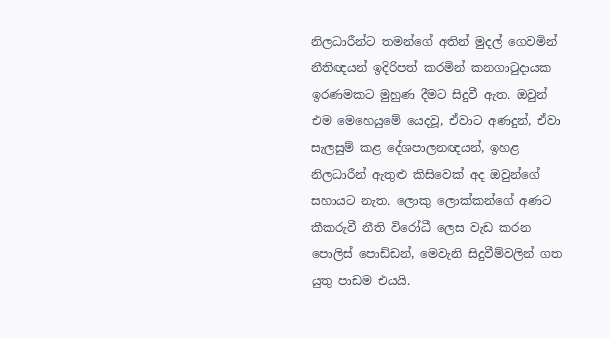නිලධාරීන්ට තමන්ගේ අතින් මුදල් ගෙවමින් නීතිඥයන් ඉදිරිපත් කරමින් කනගාටුදායක ඉරණමකට මුහුණ දීමට සිදුවී ඇත. ඔවුන් එම මෙහෙයුමේ යෙදවූ, ඒවාට අණදුන්, ඒවා සැලසුම් කළ දේශපාලනඥයන්, ඉහළ නිලධාරීන් ඇතුළු කිසිවෙක් අද ඔවුන්ගේ සහායට නැත. ලොකු ලොක්කන්ගේ අණට කීකරුවී නීති විරෝධී ලෙස වැඩ කරන පොලිස් පොඩ්ඩන්, මෙවැනි සිදුවීම්වලින් ගත යුතු පාඩම එයයි.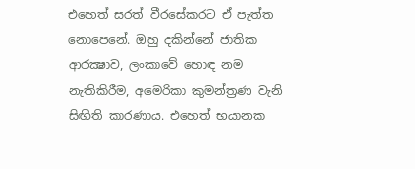එහෙත් සරත් වීරසේකරට ඒ පැත්ත නොපෙනේ. ඔහු දකින්නේ ජාතික ආරක්‍ෂාව, ලංකාවේ හොඳ නම නැතිකිරීම, අමෙරිකා කුමන්ත්‍රණ වැනි සිඟිති කාරණාය. එහෙත් භයානක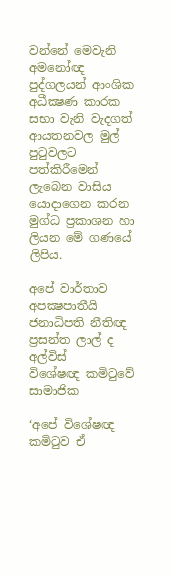වන්නේ මෙවැනි අමනෝඥ පුද්ගලයන් ආංශික අධීක්‍ෂණ කාරක සභා වැනි වැදගත් ආයතනවල මුල් පුටුවලට පත්කිරීමෙන් ලැබෙන වාසිය යොදාගෙන කරන මුග්ධ ප්‍රකාශන හා ලියන මේ ගණයේ ලිපිය.

අපේ වාර්තාව අපක්‍ෂපාතීයි
ජනාධිපති නීතිඥ ප්‍රසන්ත ලාල් ද අල්විස්
විශේෂඥ කමිටුවේ සාමාජික

‘අපේ විශේෂඥ කමිටුව ඒ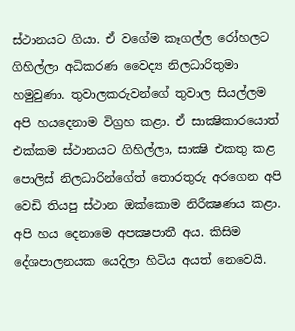ස්ථානයට ගියා. ඒ වගේම කෑගල්ල රෝහලට ගිහිල්ලා අධිකරණ වෛද්‍ය නිලධාරිතුමා හමුවුණා. තුවාලකරුවන්ගේ තුවාල සියල්ලම අපි හයදෙනාම විග්‍රහ කළා. ඒ සාක්‍ෂිකාරයොත් එක්කම ස්ථානයට ගිහිල්ලා, සාක්‍ෂි එකතු කළ පොලිස් නිලධාරින්ගේත් තොරතුරු අරගෙන අපි වෙඩි තියපු ස්ථාන ඔක්කොම නිරීක්‍ෂණය කළා. අපි හය දෙනාමෙ අපක්‍ෂපාතී අය. කිසිම දේශපාලනයක යෙදිලා හිටිය අයත් නෙවෙයි.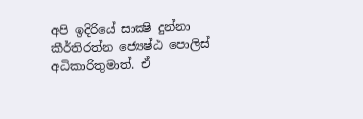අපි ඉදිරියේ සාක්‍ෂි දුන්නා කීර්තිරත්න ජ්‍යෙෂ්ඨ පොලිස් අධිකාරිතුමාත්. ඒ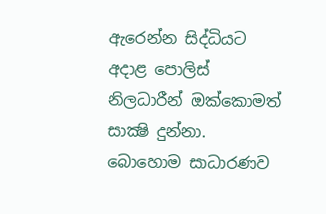ඇරෙන්න සිද්ධියට අදාළ පොලිස් නිලධාරීන් ඔක්කොමත් සාක්‍ෂි දුන්නා. බොහොම සාධාරණව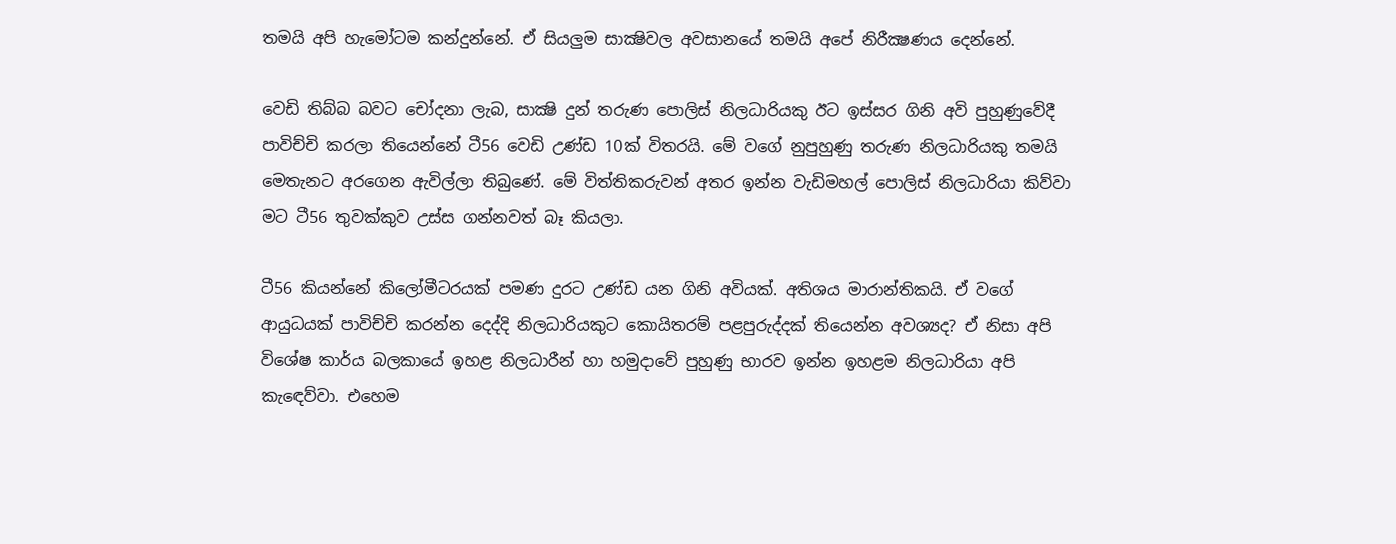තමයි අපි හැමෝටම කන්දුන්නේ. ඒ සියලුම සාක්‍ෂිවල අවසානයේ තමයි අපේ නිරීක්‍ෂණය දෙන්නේ.

වෙඩි තිබ්බ බවට චෝදනා ලැබ, සාක්‍ෂි දුන් තරුණ පොලිස් නිලධාරියකු ඊට ඉස්සර ගිනි අවි පුහුණුවේදී පාවිච්චි කරලා තියෙන්නේ ටී56 වෙඩි උණ්ඩ 10ක් විතරයි. මේ වගේ නුපුහුණු තරුණ නිලධාරියකු තමයි මෙතැනට අරගෙන ඇවිල්ලා තිබුණේ. මේ විත්තිකරුවන් අතර ඉන්න වැඩිමහල් පොලිස් නිලධාරියා කිව්වා මට ටී56 තුවක්කුව උස්ස ගන්නවත් බෑ කියලා.

ටී56 කියන්නේ කිලෝමීටරයක් පමණ දුරට උණ්ඩ යන ගිනි අවියක්. අතිශය මාරාන්තිකයි. ඒ වගේ ආයුධයක් පාවිච්චි කරන්න දෙද්දි නිලධාරියකුට කොයිතරම් පළපුරුද්දක් තියෙන්න අවශ්‍යද? ඒ නිසා අපි විශේෂ කාර්ය බලකායේ ඉහළ නිලධාරීන් හා හමුදාවේ පුහුණු භාරව ඉන්න ඉහළම නිලධාරියා අපි කැඳෙව්වා. එහෙම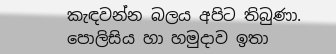කැඳවන්න බලය අපිට තිබුණා. පොලිසිය හා හමුදාව ඉතා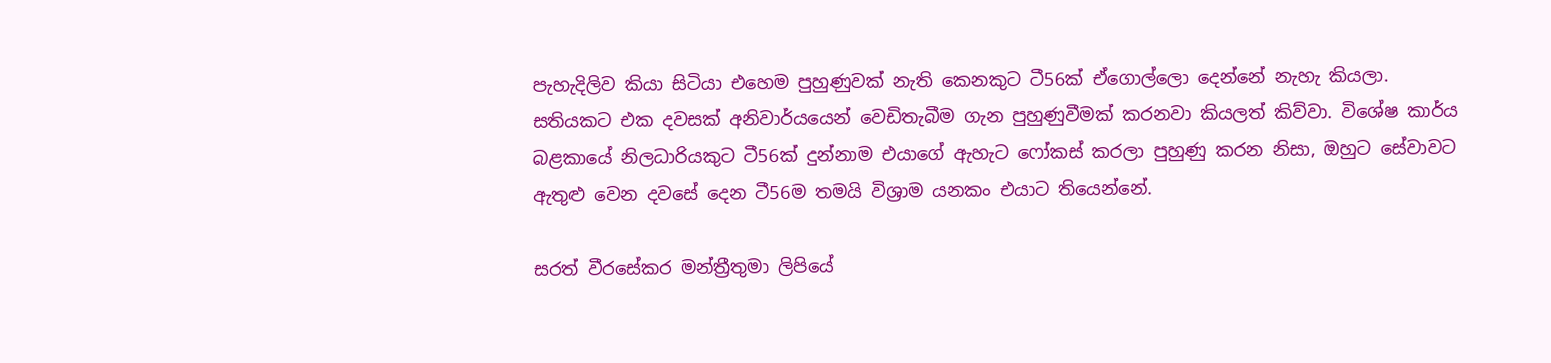පැහැදිලිව කියා සිටියා එහෙම පුහුණුවක් නැති කෙනකුට ටී56ක් ඒගොල්ලො දෙන්නේ නැහැ කියලා. සතියකට එක දවසක් අනිවාර්යයෙන් වෙඩිතැබීම ගැන පුහුණුවීමක් කරනවා කියලත් කිව්වා. විශේෂ කාර්ය බළකායේ නිලධාරියකුට ටී56ක් දුන්නාම එයාගේ ඇහැට ෆෝකස් කරලා පුහුණු කරන නිසා, ඔහුට සේවාවට ඇතුළු වෙන දවසේ දෙන ටී56ම තමයි විශ්‍රාම යනකං එයාට තියෙන්නේ.

සරත් වීරසේකර මන්ත්‍රීතුමා ලිපියේ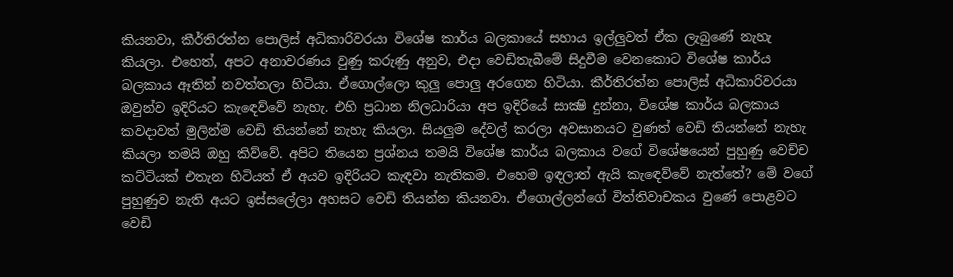කියනවා, කීර්තිරත්න පොලිස් අධිකාරිවරයා විශේෂ කාර්ය බලකායේ සහාය ඉල්ලුවත් ඒක ලැබුණේ නැහැ කියලා. එහෙත්, අපට අනාවරණය වුණු කරුණු අනුව, එදා වෙඩිතැබීමේ සිදුවීම වෙනකොට විශේෂ කාර්ය බලකාය ඈතින් නවත්තලා හිටියා. ඒගොල්ලො කුලු පොලු අරගෙන හිටියා. කීර්තිරත්න පොලිස් අධිකාරිවරයා ඔවුන්ව ඉදිරියට කැඳෙව්වේ නැහැ. එහි ප්‍රධාන නිලධාරියා අප ඉදිරියේ සාක්‍ෂි දුන්නා, විශේෂ කාර්ය බලකාය කවදාවත් මුලින්ම වෙඩි තියන්නේ නැහැ කියලා. සියලුම දේවල් කරලා අවසානයට වුණත් වෙඩි තියන්නේ නැහැ කියලා තමයි ඔහු කිව්වේ. අපිට තියෙන ප්‍රශ්නය තමයි විශේෂ කාර්ය බලකාය වගේ විශේෂයෙන් පුහුණු වෙච්ච කට්ටියක් එතැන හිටියත් ඒ අයව ඉදිරියට කැඳවා නැතිකම. එහෙම ඉඳලාත් ඇයි කැඳෙව්වේ නැත්තේ? මේ වගේ පුහුණුව නැති අයට ඉස්සලේලා අහසට වෙඩි තියන්න කියනවා. ඒගොල්ලන්ගේ විත්තිවාචකය වුණේ පොළවට වෙඩි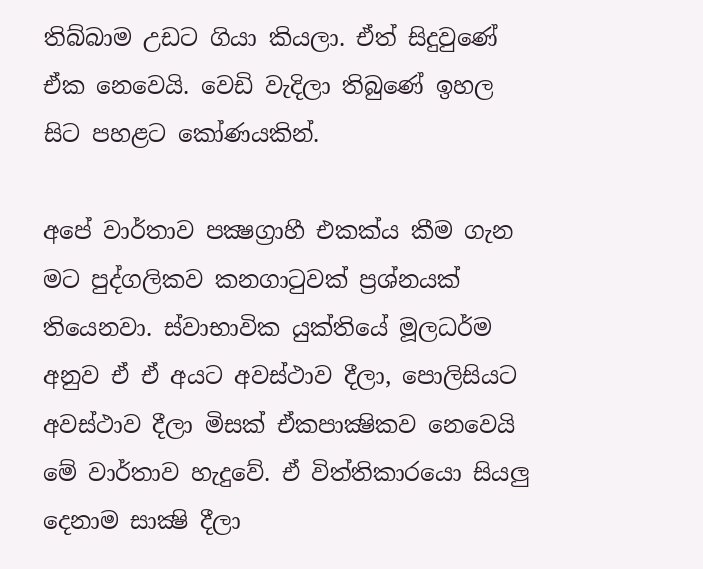තිබ්බාම උඩට ගියා කියලා. ඒත් සිදුවුණේ ඒක නෙවෙයි. වෙඩි වැදිලා තිබුණේ ඉහල සිට පහළට කෝණයකින්.

අපේ වාර්තාව පක්‍ෂග්‍රාහී එකක්ය කීම ගැන මට පුද්ගලිකව කනගාටුවක් ප්‍රශ්නයක් තියෙනවා. ස්වාභාවික යුක්තියේ මූලධර්ම අනුව ඒ ඒ අයට අවස්ථාව දීලා, පොලිසියට අවස්ථාව දීලා මිසක් ඒකපාක්‍ෂිකව නෙවෙයි මේ වාර්තාව හැදුවේ. ඒ විත්තිකාරයො සියලු දෙනාම සාක්‍ෂි දීලා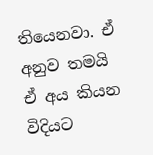තියෙනවා. ඒ අනුව තමයි ඒ අය කියන විදියට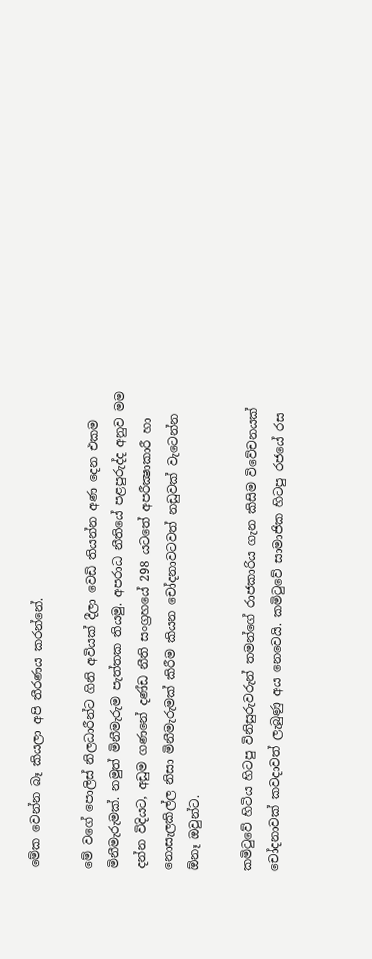මේක වෙන්න බෑ කියලා අපි තීරණය කරන්නේ.

මේ වගේ පොලිස් නිලධාරීන්ට ගිනි අවියක් දීලා වෙඩි තියන්න අණ දෙන එකම මිනීමැරුමක්. නමුත් මිනීමැරුම පැත්තක තියමු. අපරාධ නීතියේ පළපුරුද්ද අනුව මම දන්න විදියට, අඩුම ගණනේ දණ්ඩ නීති සංග්‍රහයේ 298 යටතේ අපරීක්‍ෂාකාරී හා නොසැලකිල්ල නිසා මිනීමැරුමක් කිරීම කියන චෝදනාවටවත් නඩුවක් වැටෙන්න ඕනෑ ඔවුන්ට.

කමිටුවේ හිටිය හිටපු විනිසුරුවරුන් තමන්ගේ රාජකාරිය ගැන කිසිම විවේචනයක් චෝදනාවක් කවදාවත් ලැබුණු අය නෙවෙයි. කමිටුවේ සාමාජික හිටපු රජයේ රස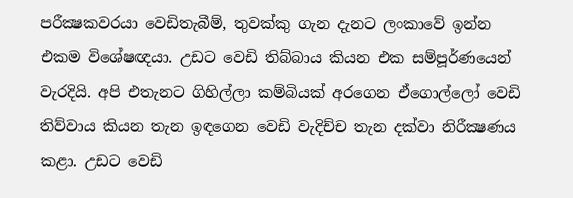පරීක්‍ෂකවරයා වෙඩිතැබීම්, තුවක්කු ගැන දැනට ලංකාවේ ඉන්න එකම විශේෂඥයා. උඩට වෙඩි තිබ්බාය කියන එක සම්පූර්ණයෙන් වැරදියි. අපි එතැනට ගිහිල්ලා කම්බියක් අරගෙන ඒගොල්ලෝ වෙඩි තිව්වාය කියන තැන ඉඳගෙන වෙඩි වැදිච්ච තැන දක්වා නිරීක්‍ෂණය කළා. උඩට වෙඩි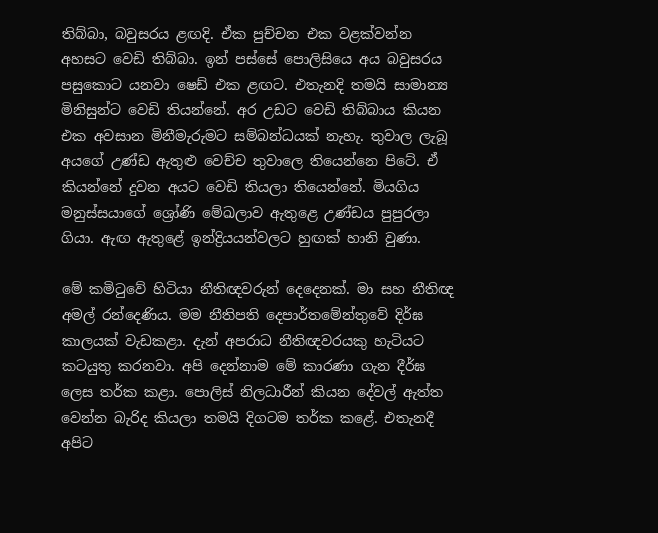තිබ්බා, බවුසරය ළඟදි. ඒක පුච්චන එක වළක්වන්න අහසට වෙඩි තිබ්බා. ඉන් පස්සේ පොලිසියෙ අය බවුසරය පසුකොට යනවා ෂෙඩ් එක ළඟට. එතැනදි තමයි සාමාන්‍ය මිනිසුන්ට වෙඩි තියන්නේ. අර උඩට වෙඩි තිබ්බාය කියන එක අවසාන මිනීමැරුමට සම්බන්ධයක් නැහැ. තුවාල ලැබූ අයගේ උණ්ඩ ඇතුළු වෙච්ච තුවාලෙ තියෙන්නෙ පිටේ. ඒ කියන්නේ දුවන අයට වෙඩි තියලා තියෙන්නේ. මියගිය මනුස්සයාගේ ශ්‍රෝණි මේඛලාව ඇතුළෙ උණ්ඩය පුපුරලා ගියා. ඇඟ ඇතුළේ ඉන්ද්‍රියයන්වලට හුඟක් හානි වුණා.

මේ කමිටුවේ හිටියා නීතිඥවරුන් දෙදෙනක්. මා සහ නීතිඥ අමල් රන්දෙණිය. මම නීතිපති දෙපාර්තමේන්තුවේ දිර්ඝ කාලයක් වැඩකළා. දැන් අපරාධ නීතිඥවරයකු හැටියට කටයුතු කරනවා. අපි දෙන්නාම මේ කාරණා ගැන දීර්ඝ ලෙස තර්ක කළා. පොලිස් නිලධාරීන් කියන දේවල් ඇත්ත වෙන්න බැරිද කියලා තමයි දිගටම තර්ක කළේ. එතැනදී අපිට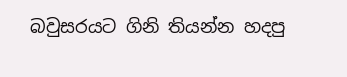බවුසරයට ගිනි තියන්න හදපු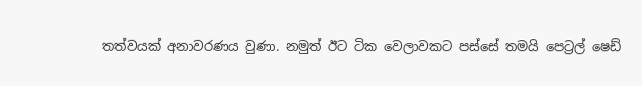තත්වයක් අනාවරණය වුණා. නමුත් ඊට ටික වෙලාවකට පස්සේ තමයි පෙට්‍රල් ෂෙඩ්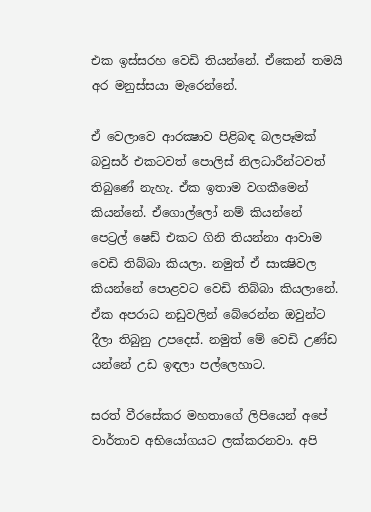එක ඉස්සරහ වෙඩි තියන්නේ. ඒකෙන් තමයි අර මනුස්සයා මැරෙන්නේ.

ඒ වෙලාවෙ ආරක්‍ෂාව පිළිබඳ බලපෑමක් බවුසර් එකටවත් පොලිස් නිලධාරීන්ටවත් තිබුණේ නැහැ. ඒක ඉතාම වගකීමෙන් කියන්නේ. ඒගොල්ලෝ නම් කියන්නේ පෙට්‍රල් ෂෙඩ් එකට ගිනි තියන්නා ආවාම වෙඩි තිබ්බා කියලා. නමුත් ඒ සාක්‍ෂිවල කියන්නේ පොළවට වෙඩි තිබ්බා කියලානේ. ඒක අපරාධ නඩුවලින් බේරෙන්න ඔවුන්ට දීලා තිබුනු උපදෙස්. නමුත් මේ වෙඩි උණ්ඩ යන්නේ උඩ ඉඳලා පල්ලෙහාට.

සරත් වීරසේකර මහතාගේ ලිපියෙන් අපේ වාර්තාව අභියෝගයට ලක්කරනවා. අපි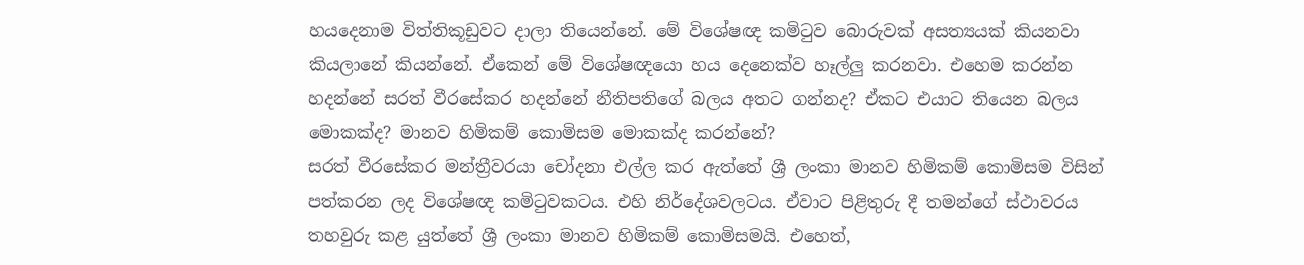හයදෙනාම විත්තිකූඩුවට දාලා තියෙන්නේ. මේ විශේෂඥ කමිටුව බොරුවක් අසත්‍යයක් කියනවා කියලානේ කියන්නේ. ඒකෙන් මේ විශේෂඥයො හය දෙනෙක්ව හෑල්ලු කරනවා. එහෙම කරන්න හදන්නේ සරත් වීරසේකර හදන්නේ නීතිපතිගේ බලය අතට ගන්නද? ඒකට එයාට තියෙන බලය මොකක්ද? මානව හිමිකම් කොමිසම මොකක්ද කරන්නේ?
සරත් වීරසේකර මන්ත්‍රීවරයා චෝදනා එල්ල කර ඇත්තේ ශ්‍රී ලංකා මානව හිමිකම් කොමිසම විසින් පත්කරන ලද විශේෂඥ කමිටුවකටය. එහි නිර්දේශවලටය. ඒවාට පිළිතුරු දී තමන්ගේ ස්ථාවරය තහවුරු කළ යුත්තේ ශ්‍රී ලංකා මානව හිමිකම් කොමිසමයි. එහෙත්,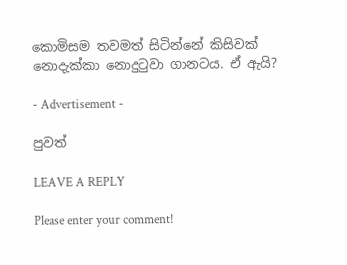කොමිසම තවමත් සිටින්නේ කිසිවක් නොදැක්කා නොදුටුවා ගානටය. ඒ ඇයි?

- Advertisement -

පුවත්

LEAVE A REPLY

Please enter your comment!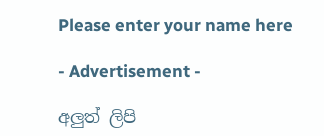Please enter your name here

- Advertisement -

අලුත් ලිපි